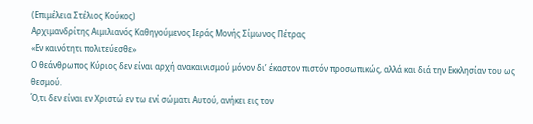(Επιμέλεια Στέλιος Κούκος)
Αρχιμανδρίτης Αιμιλιανός Καθηγούμενος Ιεράς Μονής Σίμωνος Πέτρας
«Εν καινότητι πολιτεύεσθε»
Ο θεάνθρωπος Κύριος δεν είναι αρχή ανακαινισμού μόνον δι’ έκαστον πιστόν προσωπικώς, αλλά και διά την Εκκλησίαν του ως θεσμού.
Ό,τι δεν είναι εν Χριστώ εν τω ενί σώματι Αυτού, ανήκει εις τον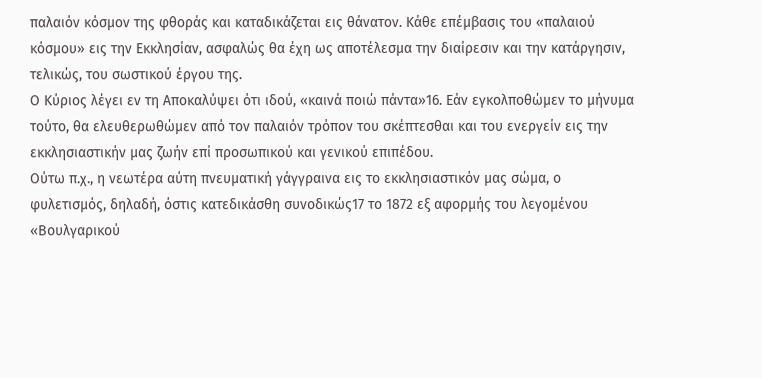παλαιόν κόσμον της φθοράς και καταδικάζεται εις θάνατον. Κάθε επέμβασις του «παλαιού κόσμου» εις την Εκκλησίαν, ασφαλώς θα έχη ως αποτέλεσμα την διαίρεσιν και την κατάργησιν, τελικώς, του σωστικού έργου της.
Ο Κύριος λέγει εν τη Αποκαλύψει ότι ιδού, «καινά ποιώ πάντα»16. Εάν εγκολποθώμεν το μήνυμα τούτο, θα ελευθερωθώμεν από τον παλαιόν τρόπον του σκέπτεσθαι και του ενεργείν εις την εκκλησιαστικήν μας ζωήν επί προσωπικού και γενικού επιπέδου.
Ούτω π.χ., η νεωτέρα αύτη πνευματική γάγγραινα εις το εκκλησιαστικόν μας σώμα, ο φυλετισμός, δηλαδή, όστις κατεδικάσθη συνοδικώς17 το 1872 εξ αφορμής του λεγομένου «Βουλγαρικού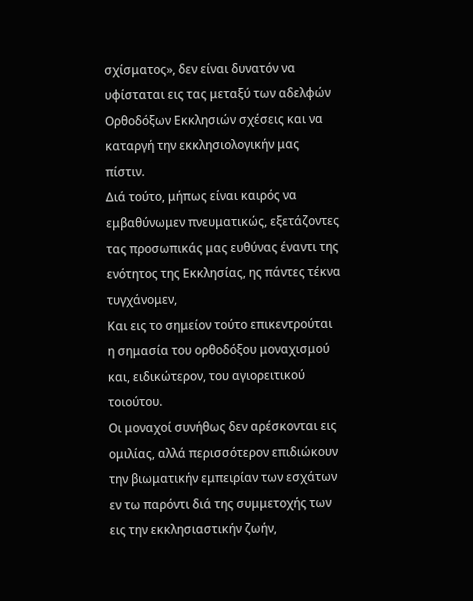σχίσματος», δεν είναι δυνατόν να υφίσταται εις τας μεταξύ των αδελφών Ορθοδόξων Εκκλησιών σχέσεις και να καταργή την εκκλησιολογικήν μας πίστιν.
Διά τούτο, μήπως είναι καιρός να εμβαθύνωμεν πνευματικώς, εξετάζοντες τας προσωπικάς μας ευθύνας έναντι της ενότητος της Εκκλησίας, ης πάντες τέκνα τυγχάνομεν,
Και εις το σημείον τούτο επικεντρούται η σημασία του ορθοδόξου μοναχισμού και, ειδικώτερον, του αγιορειτικού τοιούτου.
Οι μοναχοί συνήθως δεν αρέσκονται εις ομιλίας, αλλά περισσότερον επιδιώκουν την βιωματικήν εμπειρίαν των εσχάτων εν τω παρόντι διά της συμμετοχής των εις την εκκλησιαστικήν ζωήν,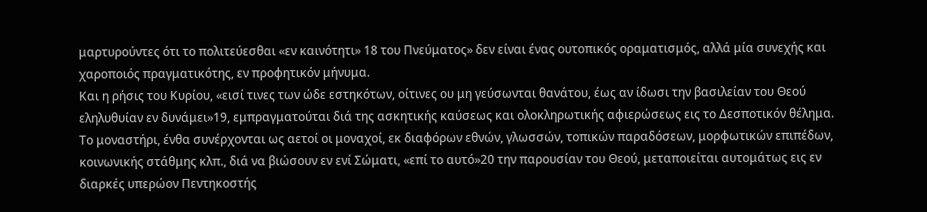μαρτυρούντες ότι το πολιτεύεσθαι «εν καινότητι» 18 του Πνεύματος» δεν είναι ένας ουτοπικός οραματισμός, αλλά μία συνεχής και χαροποιός πραγματικότης, εν προφητικόν μήνυμα.
Και η ρήσις του Κυρίου, «εισί τινες των ώδε εστηκότων, οίτινες ου μη γεύσωνται θανάτου, έως αν ίδωσι την βασιλείαν του Θεού εληλυθυίαν εν δυνάμει»19, εμπραγματούται διά της ασκητικής καύσεως και ολοκληρωτικής αφιερώσεως εις το Δεσποτικόν θέλημα.
Το μοναστήρι, ένθα συνέρχονται ως αετοί οι μοναχοί, εκ διαφόρων εθνών, γλωσσών, τοπικών παραδόσεων, μορφωτικών επιπέδων, κοινωνικής στάθμης κλπ., διά να βιώσουν εν ενί Σώματι, «επί το αυτό»20 την παρουσίαν του Θεού, μεταποιείται αυτομάτως εις εν διαρκές υπερώον Πεντηκοστής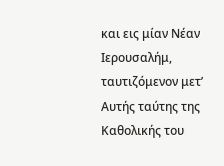και εις μίαν Νέαν Ιερουσαλήμ, ταυτιζόμενον μετ’ Αυτής ταύτης της Καθολικής του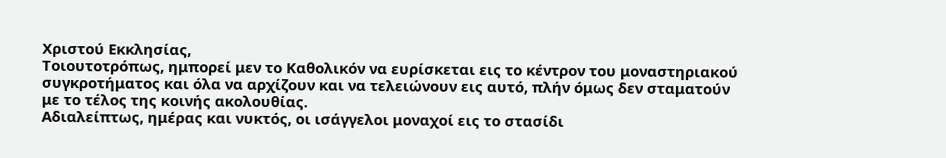Χριστού Εκκλησίας,
Τοιουτοτρόπως, ημπορεί μεν το Καθολικόν να ευρίσκεται εις το κέντρον του μοναστηριακού συγκροτήματος και όλα να αρχίζουν και να τελειώνουν εις αυτό, πλήν όμως δεν σταματούν με το τέλος της κοινής ακολουθίας.
Αδιαλείπτως, ημέρας και νυκτός, οι ισάγγελοι μοναχοί εις το στασίδι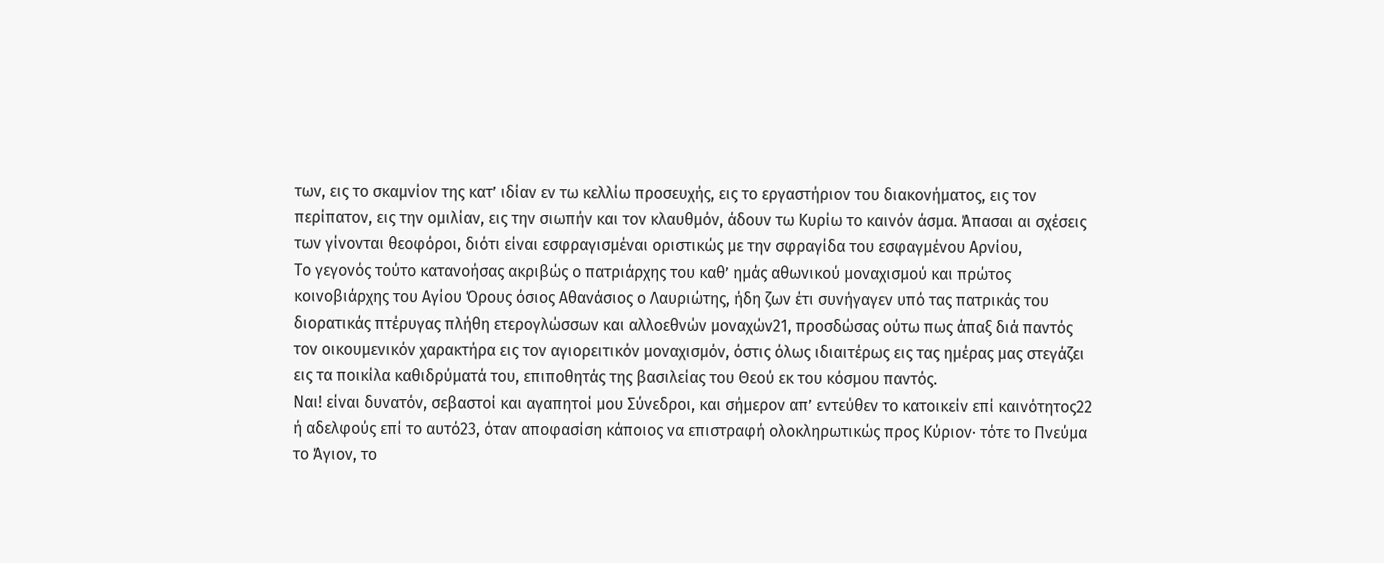των, εις το σκαμνίον της κατ’ ιδίαν εν τω κελλίω προσευχής, εις το εργαστήριον του διακονήματος, εις τον περίπατον, εις την ομιλίαν, εις την σιωπήν και τον κλαυθμόν, άδουν τω Κυρίω το καινόν άσμα. Άπασαι αι σχέσεις των γίνονται θεοφόροι, διότι είναι εσφραγισμέναι οριστικώς με την σφραγίδα του εσφαγμένου Αρνίου,
Το γεγονός τούτο κατανοήσας ακριβώς ο πατριάρχης του καθ’ ημάς αθωνικού μοναχισμού και πρώτος κοινοβιάρχης του Αγίου Όρους όσιος Αθανάσιος ο Λαυριώτης, ήδη ζων έτι συνήγαγεν υπό τας πατρικάς του διορατικάς πτέρυγας πλήθη ετερογλώσσων και αλλοεθνών μοναχών21, προσδώσας ούτω πως άπαξ διά παντός τον οικουμενικόν χαρακτήρα εις τον αγιορειτικόν μοναχισμόν, όστις όλως ιδιαιτέρως εις τας ημέρας μας στεγάζει εις τα ποικίλα καθιδρύματά του, επιποθητάς της βασιλείας του Θεού εκ του κόσμου παντός.
Ναι! είναι δυνατόν, σεβαστοί και αγαπητοί μου Σύνεδροι, και σήμερον απ’ εντεύθεν το κατοικείν επί καινότητος22 ή αδελφούς επί το αυτό23, όταν αποφασίση κάποιος να επιστραφή ολοκληρωτικώς προς Κύριον· τότε το Πνεύμα το Άγιον, το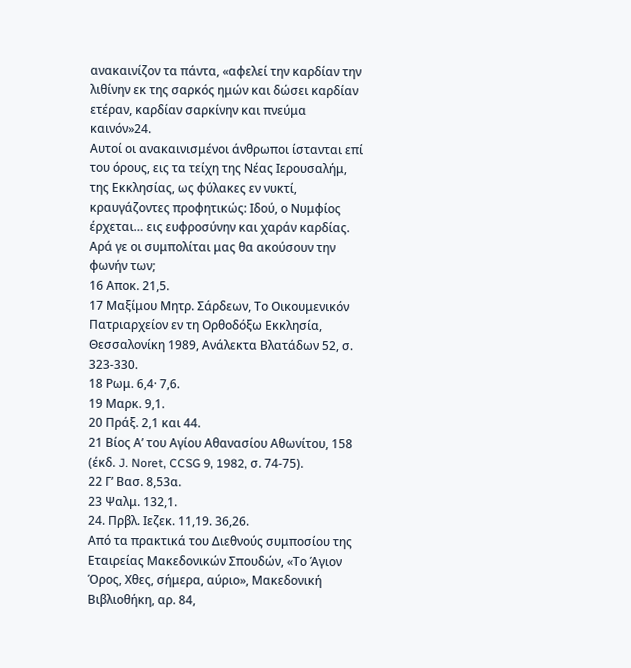ανακαινίζον τα πάντα, «αφελεί την καρδίαν την λιθίνην εκ της σαρκός ημών και δώσει καρδίαν ετέραν, καρδίαν σαρκίνην και πνεύμα καινόν»24.
Αυτοί οι ανακαινισμένοι άνθρωποι ίστανται επί του όρους, εις τα τείχη της Νέας Ιερουσαλήμ, της Εκκλησίας, ως φύλακες εν νυκτί, κραυγάζοντες προφητικώς: Ιδού, ο Νυμφίος έρχεται… εις ευφροσύνην και χαράν καρδίας.
Αρά γε οι συμπολίται μας θα ακούσουν την φωνήν των;
16 Αποκ. 21,5.
17 Μαξίμου Μητρ. Σάρδεων, Το Οικουμενικόν Πατριαρχείον εν τη Ορθοδόξω Εκκλησία, Θεσσαλονίκη 1989, Ανάλεκτα Βλατάδων 52, σ. 323-330.
18 Ρωμ. 6,4· 7,6.
19 Μαρκ. 9,1.
20 Πράξ. 2,1 και 44.
21 Βίος Α’ του Αγίου Αθανασίου Αθωνίτου, 158 (έκδ. J. Noret, CCSG 9, 1982, σ. 74-75).
22 Γ’ Βασ. 8,53α.
23 Ψαλμ. 132,1.
24. Πρβλ. Ιεζεκ. 11,19. 36,26.
Από τα πρακτικά του Διεθνούς συμποσίου της Εταιρείας Μακεδονικών Σπουδών, «Το Άγιον Όρος, Χθες, σήμερα, αύριο», Μακεδονική Βιβλιοθήκη, αρ. 84,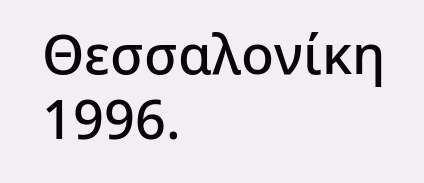Θεσσαλονίκη 1996.